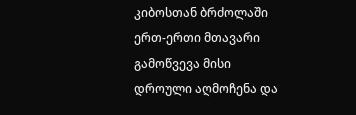კიბოსთან ბრძოლაში ერთ-ერთი მთავარი გამოწვევა მისი დროული აღმოჩენა და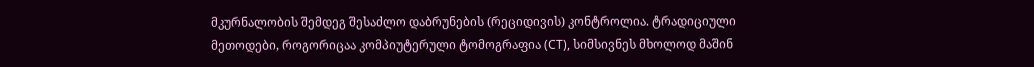მკურნალობის შემდეგ შესაძლო დაბრუნების (რეციდივის) კონტროლია. ტრადიციული მეთოდები, როგორიცაა კომპიუტერული ტომოგრაფია (CT), სიმსივნეს მხოლოდ მაშინ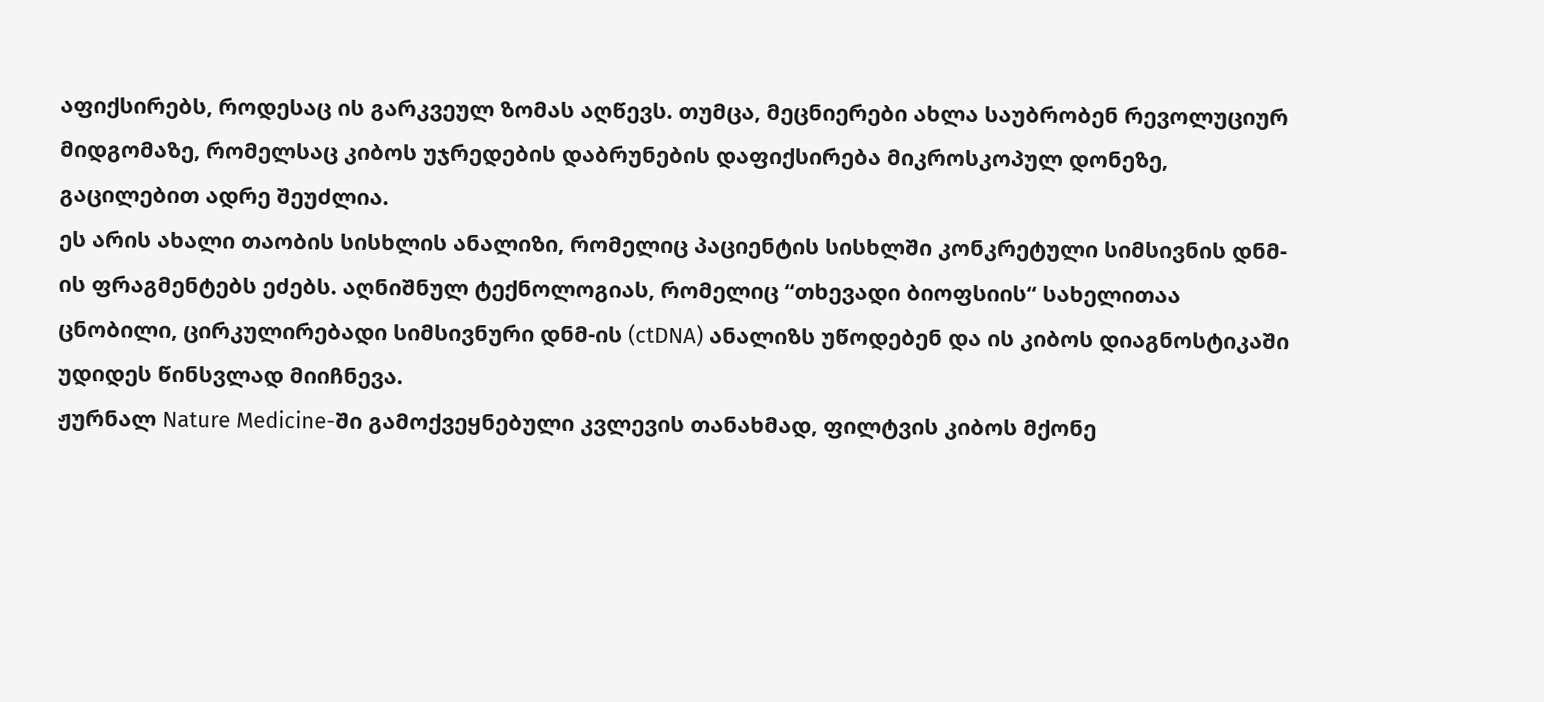აფიქსირებს, როდესაც ის გარკვეულ ზომას აღწევს. თუმცა, მეცნიერები ახლა საუბრობენ რევოლუციურ მიდგომაზე, რომელსაც კიბოს უჯრედების დაბრუნების დაფიქსირება მიკროსკოპულ დონეზე, გაცილებით ადრე შეუძლია.
ეს არის ახალი თაობის სისხლის ანალიზი, რომელიც პაციენტის სისხლში კონკრეტული სიმსივნის დნმ-ის ფრაგმენტებს ეძებს. აღნიშნულ ტექნოლოგიას, რომელიც “თხევადი ბიოფსიის“ სახელითაა ცნობილი, ცირკულირებადი სიმსივნური დნმ-ის (ctDNA) ანალიზს უწოდებენ და ის კიბოს დიაგნოსტიკაში უდიდეს წინსვლად მიიჩნევა.
ჟურნალ Nature Medicine-ში გამოქვეყნებული კვლევის თანახმად, ფილტვის კიბოს მქონე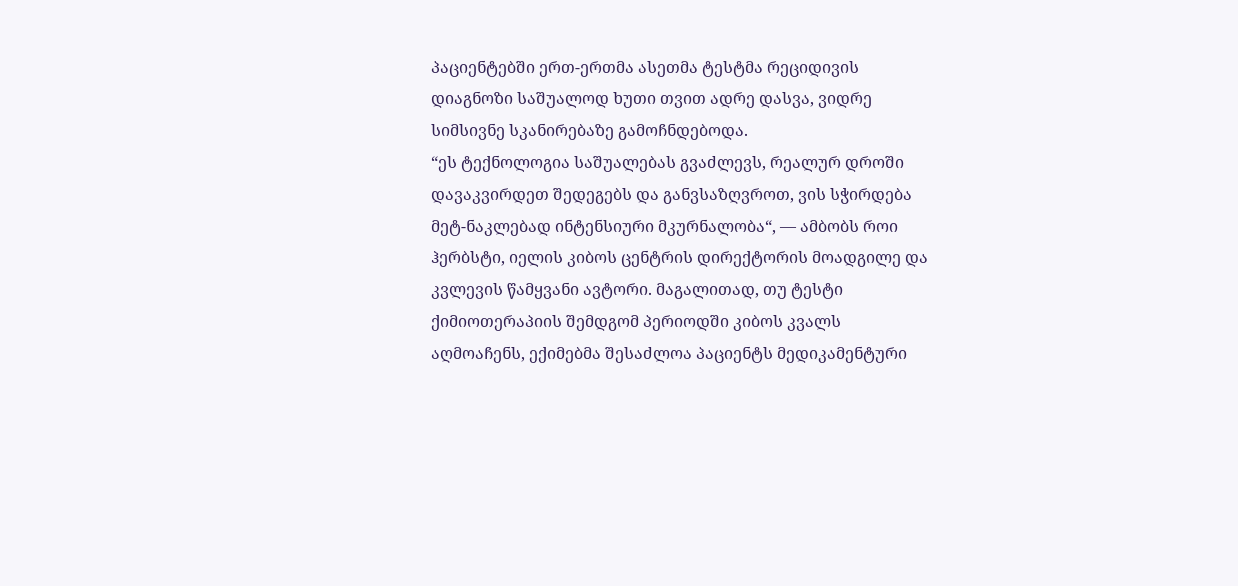პაციენტებში ერთ-ერთმა ასეთმა ტესტმა რეციდივის დიაგნოზი საშუალოდ ხუთი თვით ადრე დასვა, ვიდრე სიმსივნე სკანირებაზე გამოჩნდებოდა.
“ეს ტექნოლოგია საშუალებას გვაძლევს, რეალურ დროში დავაკვირდეთ შედეგებს და განვსაზღვროთ, ვის სჭირდება მეტ-ნაკლებად ინტენსიური მკურნალობა“, — ამბობს როი ჰერბსტი, იელის კიბოს ცენტრის დირექტორის მოადგილე და კვლევის წამყვანი ავტორი. მაგალითად, თუ ტესტი ქიმიოთერაპიის შემდგომ პერიოდში კიბოს კვალს აღმოაჩენს, ექიმებმა შესაძლოა პაციენტს მედიკამენტური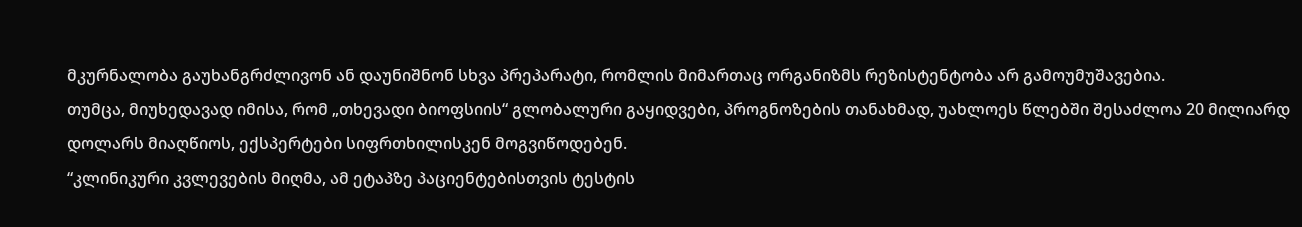მკურნალობა გაუხანგრძლივონ ან დაუნიშნონ სხვა პრეპარატი, რომლის მიმართაც ორგანიზმს რეზისტენტობა არ გამოუმუშავებია.
თუმცა, მიუხედავად იმისა, რომ „თხევადი ბიოფსიის“ გლობალური გაყიდვები, პროგნოზების თანახმად, უახლოეს წლებში შესაძლოა 20 მილიარდ დოლარს მიაღწიოს, ექსპერტები სიფრთხილისკენ მოგვიწოდებენ.
“კლინიკური კვლევების მიღმა, ამ ეტაპზე პაციენტებისთვის ტესტის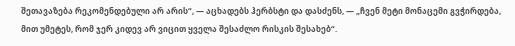შეთავაზება რეკომენდებული არ არის“, — აცხადებს ჰერბსტი და დასძენს, — „ჩვენ მეტი მონაცემი გვჭირდება, მით უმეტეს, რომ ჯერ კიდევ არ ვიცით ყველა შესაძლო რისკის შესახებ“.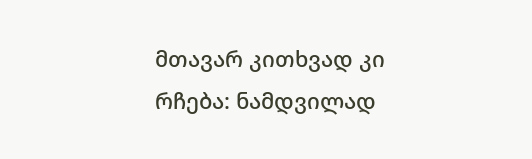მთავარ კითხვად კი რჩება: ნამდვილად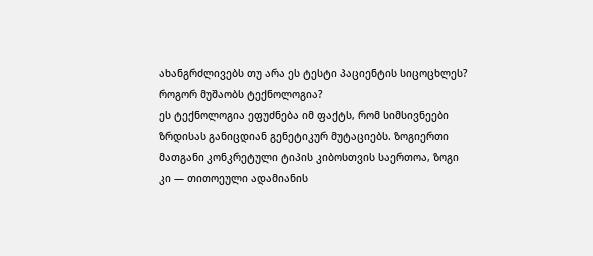ახანგრძლივებს თუ არა ეს ტესტი პაციენტის სიცოცხლეს?
როგორ მუშაობს ტექნოლოგია?
ეს ტექნოლოგია ეფუძნება იმ ფაქტს, რომ სიმსივნეები ზრდისას განიცდიან გენეტიკურ მუტაციებს. ზოგიერთი მათგანი კონკრეტული ტიპის კიბოსთვის საერთოა, ზოგი კი — თითოეული ადამიანის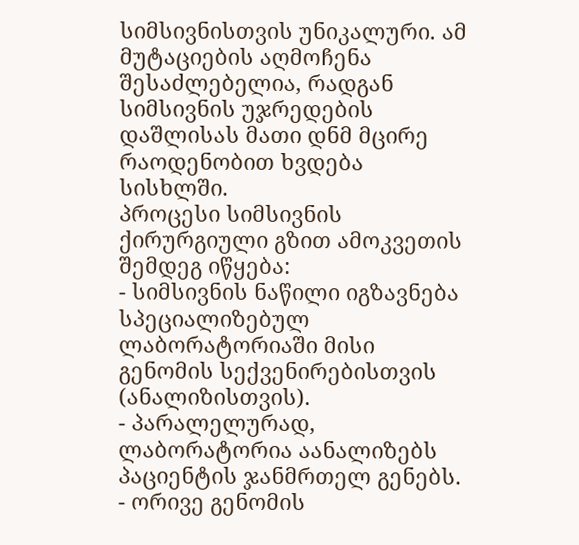სიმსივნისთვის უნიკალური. ამ მუტაციების აღმოჩენა შესაძლებელია, რადგან სიმსივნის უჯრედების დაშლისას მათი დნმ მცირე რაოდენობით ხვდება სისხლში.
პროცესი სიმსივნის ქირურგიული გზით ამოკვეთის შემდეგ იწყება:
- სიმსივნის ნაწილი იგზავნება სპეციალიზებულ ლაბორატორიაში მისი გენომის სექვენირებისთვის (ანალიზისთვის).
- პარალელურად, ლაბორატორია აანალიზებს პაციენტის ჯანმრთელ გენებს.
- ორივე გენომის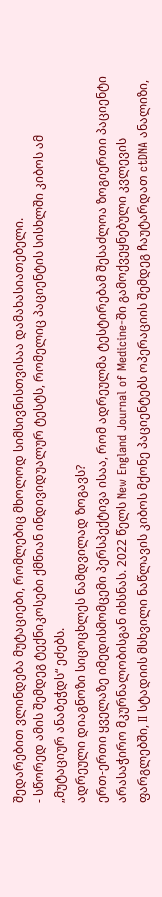შედარებით ვლინდება მუტაციები, რომლებიც მხოლოდ სიმსივნისთვისაა დამახასიათებელი.
- სწორედ ამის შემდეგ ტექნიკოსები ქმნიან ინდივიდუალურ ტესტს, რომელიც პაციენტის სისხლში კიბოს ამ „მუტაციურ ანაბეჭდს“ ეძებს.
ადრეული დიაგნოზი სიცოცხლეს ნამდვილად ზოგავს?
ერთ-ერთი ყველაზე იმედისმომცემი პერსპექტივა ისაა, რომ ადრეულმა ტესტირებამ შესაძლოა ზოგიერთი პაციენტი არასაჭირო მკურნალობისგან იხსნას. 2022 წელს New England Journal of Medicine-ში გამოქვეყნებული კვლევის ფარგლებში, II სტადიის მსხვილი ნაწლავის კიბოს მქონე პაციენტებს ოპერაციის შემდეგ ჩაუტარდათ ctDNA ანალიზი,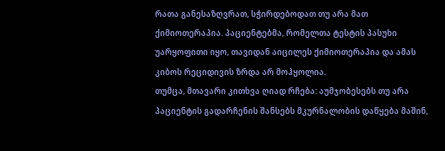რათა განესაზღვრათ, სჭირდებოდათ თუ არა მათ ქიმიოთერაპია. პაციენტებმა, რომელთა ტესტის პასუხი უარყოფითი იყო, თავიდან აიცილეს ქიმიოთერაპია და ამას კიბოს რეციდივის ზრდა არ მოჰყოლია.
თუმცა, მთავარი კითხვა ღიად რჩება: აუმჯობესებს თუ არა პაციენტის გადარჩენის შანსებს მკურნალობის დაწყება მაშინ,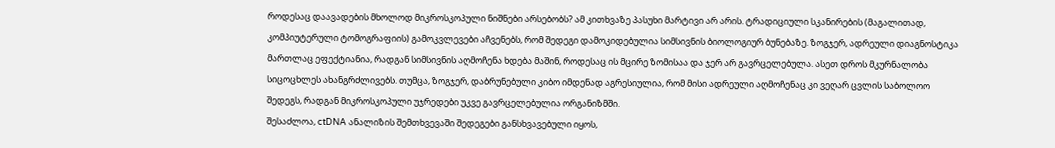როდესაც დაავადების მხოლოდ მიკროსკოპული ნიშნები არსებობს? ამ კითხვაზე პასუხი მარტივი არ არის. ტრადიციული სკანირების (მაგალითად, კომპიუტერული ტომოგრაფიის) გამოკვლევები აჩვენებს, რომ შედეგი დამოკიდებულია სიმსივნის ბიოლოგიურ ბუნებაზე. ზოგჯერ, ადრეული დიაგნოსტიკა მართლაც ეფექტიანია, რადგან სიმსივნის აღმოჩენა ხდება მაშინ, როდესაც ის მცირე ზომისაა და ჯერ არ გავრცელებულა. ასეთ დროს მკურნალობა სიცოცხლეს ახანგრძლივებს. თუმცა, ზოგჯერ, დაბრუნებული კიბო იმდენად აგრესიულია, რომ მისი ადრეული აღმოჩენაც კი ვეღარ ცვლის საბოლოო შედეგს, რადგან მიკროსკოპული უჯრედები უკვე გავრცელებულია ორგანიზმში.
შესაძლოა, ctDNA ანალიზის შემთხვევაში შედეგები განსხვავებული იყოს,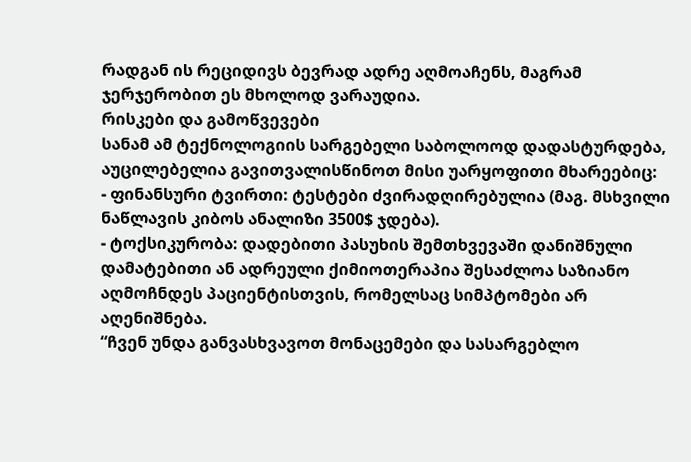რადგან ის რეციდივს ბევრად ადრე აღმოაჩენს, მაგრამ ჯერჯერობით ეს მხოლოდ ვარაუდია.
რისკები და გამოწვევები
სანამ ამ ტექნოლოგიის სარგებელი საბოლოოდ დადასტურდება, აუცილებელია გავითვალისწინოთ მისი უარყოფითი მხარეებიც:
- ფინანსური ტვირთი: ტესტები ძვირადღირებულია (მაგ. მსხვილი ნაწლავის კიბოს ანალიზი 3500$ ჯდება).
- ტოქსიკურობა: დადებითი პასუხის შემთხვევაში დანიშნული დამატებითი ან ადრეული ქიმიოთერაპია შესაძლოა საზიანო აღმოჩნდეს პაციენტისთვის, რომელსაც სიმპტომები არ აღენიშნება.
“ჩვენ უნდა განვასხვავოთ მონაცემები და სასარგებლო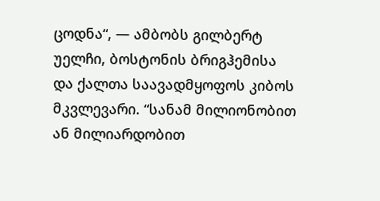ცოდნა“, — ამბობს გილბერტ უელჩი, ბოსტონის ბრიგჰემისა და ქალთა საავადმყოფოს კიბოს მკვლევარი. “სანამ მილიონობით ან მილიარდობით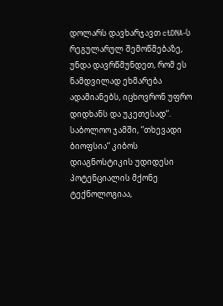დოლარს დავხარჯავთ ctDNA-ს რეგულარულ შემოწმებაზე, უნდა დავრწმუნდეთ, რომ ეს ნამდვილად ეხმარება ადამიანებს, იცხოვრონ უფრო დიდხანს და უკეთესად“.
საბოლოო ჯამში, “თხევადი ბიოფსია“ კიბოს დიაგნოსტიკის უდიდესი პოტენციალის მქონე ტექნოლოგიაა,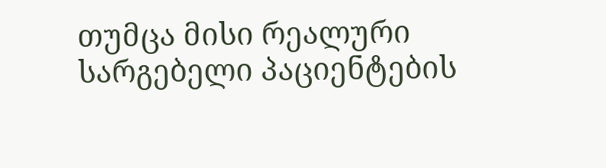თუმცა მისი რეალური სარგებელი პაციენტების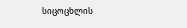სიცოცხლის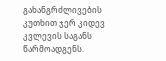გახანგრძლივების კუთხით ჯერ კიდევ კვლევის საგანს წარმოადგენს.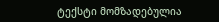ტექსტი მომზადებულია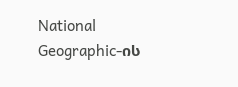National Geographic-ის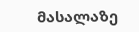მასალაზე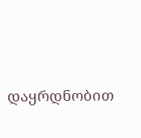დაყრდნობით